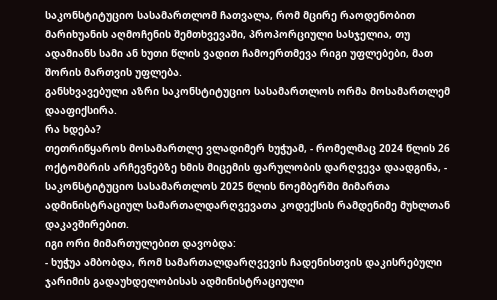საკონსტიტუციო სასამართლომ ჩათვალა, რომ მცირე რაოდენობით მარიხუანის აღმოჩენის შემთხვევაში, პროპორციული სასჯელია, თუ ადამიანს სამი ან ხუთი წლის ვადით ჩამოერთმევა რიგი უფლებები, მათ შორის მართვის უფლება.
განსხვავებული აზრი საკონსტიტუციო სასამართლოს ორმა მოსამართლემ დააფიქსირა.
რა ხდება?
თეთრიწყაროს მოსამართლე ვლადიმერ ხუჭუამ, - რომელმაც 2024 წლის 26 ოქტომბრის არჩევნებზე ხმის მიცემის ფარულობის დარღვევა დაადგინა, - საკონსტიტუციო სასამართლოს 2025 წლის ნოემბერში მიმართა ადმინისტრაციულ სამართალდარღვევათა კოდექსის რამდენიმე მუხლთან დაკავშირებით.
იგი ორი მიმართულებით დავობდა:
- ხუჭუა ამბობდა, რომ სამართალდარღვევის ჩადენისთვის დაკისრებული ჯარიმის გადაუხდელობისას ადმინისტრაციული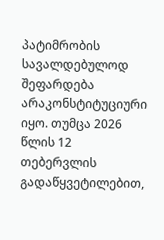პატიმრობის სავალდებულოდ შეფარდება არაკონსტიტუციური იყო. თუმცა 2026 წლის 12 თებერვლის გადაწყვეტილებით,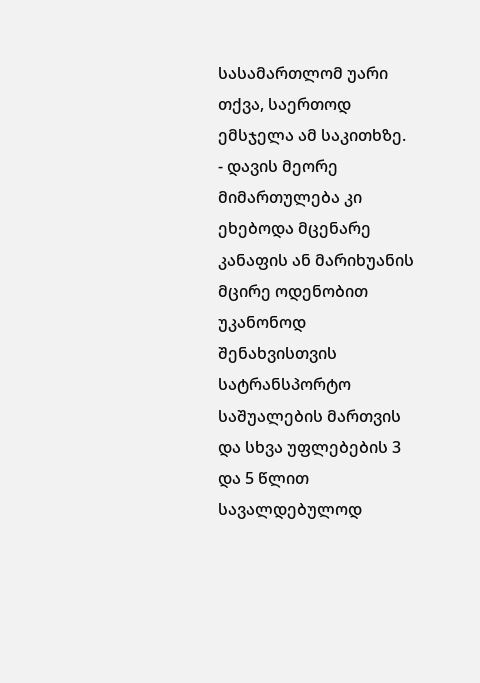სასამართლომ უარი თქვა, საერთოდ ემსჯელა ამ საკითხზე.
- დავის მეორე მიმართულება კი ეხებოდა მცენარე კანაფის ან მარიხუანის მცირე ოდენობით უკანონოდ შენახვისთვის სატრანსპორტო საშუალების მართვის და სხვა უფლებების 3 და 5 წლით სავალდებულოდ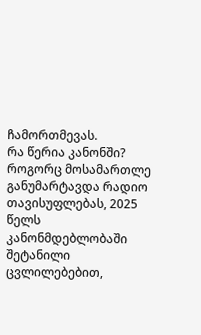ჩამორთმევას.
რა წერია კანონში?
როგორც მოსამართლე განუმარტავდა რადიო თავისუფლებას, 2025 წელს კანონმდებლობაში შეტანილი ცვლილებებით,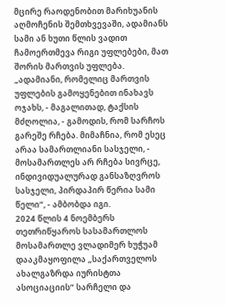მცირე რაოდენობით მარიხუანის აღმოჩენის შემთხვევაში, ადამიანს სამი ან ხუთი წლის ვადით ჩამოერთმევა რიგი უფლებები, მათ შორის მართვის უფლება.
„ადამიანი, რომელიც მართვის უფლების გამოყენებით ინახავს ოჯახს, - მაგალითად, ტაქსის მძღოლია, - გამოდის, რომ სარჩოს გარეშე რჩება. მიმაჩნია, რომ ესეც არაა სამართლიანი სასჯელი, - მოსამართლეს არ რჩება სივრცე, ინდივიდუალურად განსაზღვროს სასჯელი, პირდაპირ წერია სამი წელი“, - ამბობდა იგი.
2024 წლის 4 ნოემბერს თეთრიწყაროს სასამართლოს მოსამართლე ვლადიმერ ხუჭუამ დააკმაყოფილა „საქართველოს ახალგაზრდა იურისტთა ასოციაციის“ სარჩელი და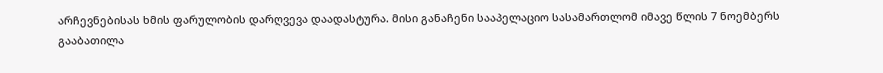არჩევნებისას ხმის ფარულობის დარღვევა დაადასტურა. მისი განაჩენი სააპელაციო სასამართლომ იმავე წლის 7 ნოემბერს გააბათილა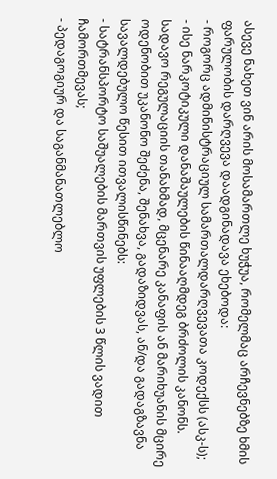ასევე ნახეთ ვინ არის მოსამართლე ხუჭუა, რომელმაც არჩევნებზე ხმის ფარულობის დარღვევა დაადგინადავა ეხებოდა:
- როგორც ადმინისტრაციულ სამართალდარღვევათა კოდექსს (ასკ-ს);
- ისე ნარკოტიკული დანაშაულების წინააღმდეგ ბრძოლის კანონს.
სადავო რეგულაციის თანახმად, მცენარე კანაფის ან მარიხუანის მცირე ოდენობით უკანონო შეძენა, შენახვა, გადაზიდვას, ან/და გადაგზავნა სავალდებულო წესით ითვალისწინებს:
- სატრანსპორტო საშუალების მართვის უფლების 3 წლის ვადით ჩამორთმევას;
- პედაგოგიურ და საგანმანათლებლო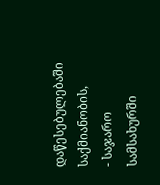დაწესებულებაში საქმიანობის,
- საჯარო სამსახურში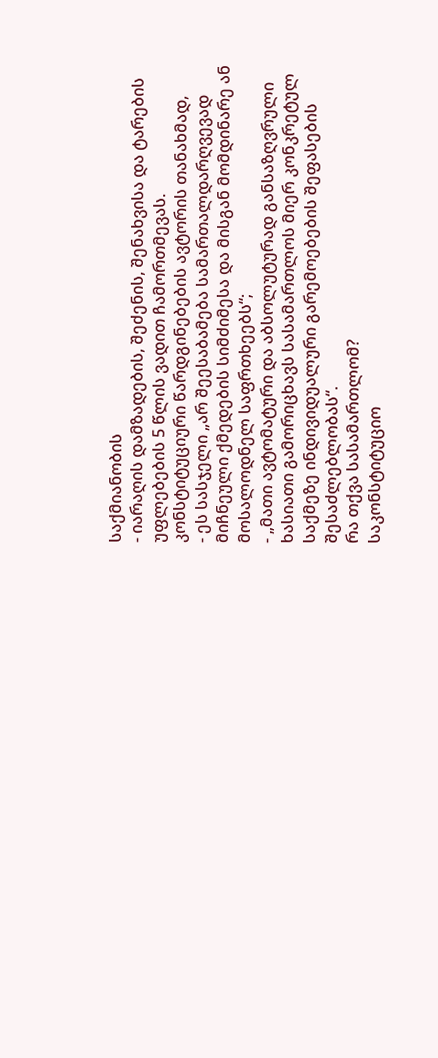საქმიანობის
- იარაღის დამზადების, შეძენის, შენახვისა და ტარების უფლებების 5 წლის ვადით ჩამორთმევას.
კონსტიტუციური წარდგინებების ავტორის თანახმად,
- ეს სასჯელი „არ შეესაბამება სამართალდარღვევად მიჩნეული ქმედების სიმძიმესა და მისგან მომდინარე ან მოსალოდნელ საფრთხეებს“;
- „მათი ავტომატური და აბსოლუტურად განსაზღვრული ხასიათი გამორიცხავს სასამართლოს მიერ კონკრეტულ საქმეზე ინდივიდუალური გარემოებების შეფასების შესაძლებლობას“.
რა თქვა სასამართლომ?
საკონსტიტუციო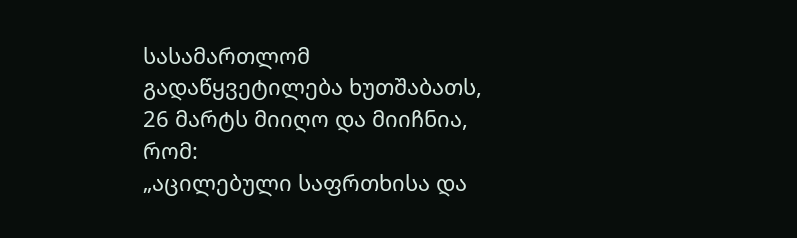სასამართლომ გადაწყვეტილება ხუთშაბათს, 26 მარტს მიიღო და მიიჩნია, რომ:
„აცილებული საფრთხისა და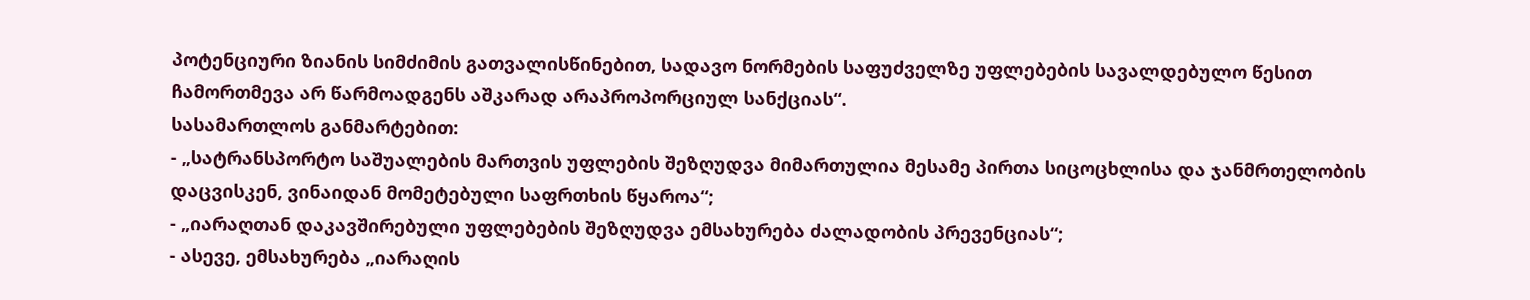პოტენციური ზიანის სიმძიმის გათვალისწინებით, სადავო ნორმების საფუძველზე უფლებების სავალდებულო წესით ჩამორთმევა არ წარმოადგენს აშკარად არაპროპორციულ სანქციას“.
სასამართლოს განმარტებით:
- „სატრანსპორტო საშუალების მართვის უფლების შეზღუდვა მიმართულია მესამე პირთა სიცოცხლისა და ჯანმრთელობის დაცვისკენ, ვინაიდან მომეტებული საფრთხის წყაროა“;
- „იარაღთან დაკავშირებული უფლებების შეზღუდვა ემსახურება ძალადობის პრევენციას“;
- ასევე, ემსახურება „იარაღის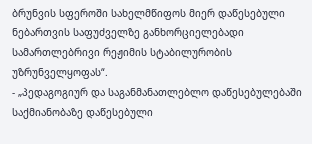ბრუნვის სფეროში სახელმწიფოს მიერ დაწესებული ნებართვის საფუძველზე განხორციელებადი სამართლებრივი რეჟიმის სტაბილურობის უზრუნველყოფას“.
- „პედაგოგიურ და საგანმანათლებლო დაწესებულებაში საქმიანობაზე დაწესებული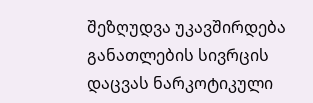შეზღუდვა უკავშირდება განათლების სივრცის დაცვას ნარკოტიკული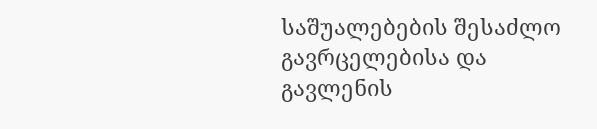საშუალებების შესაძლო გავრცელებისა და გავლენის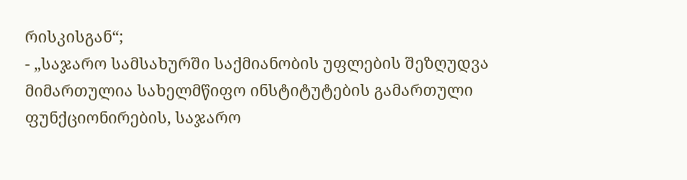რისკისგან“;
- „საჯარო სამსახურში საქმიანობის უფლების შეზღუდვა მიმართულია სახელმწიფო ინსტიტუტების გამართული ფუნქციონირების, საჯარო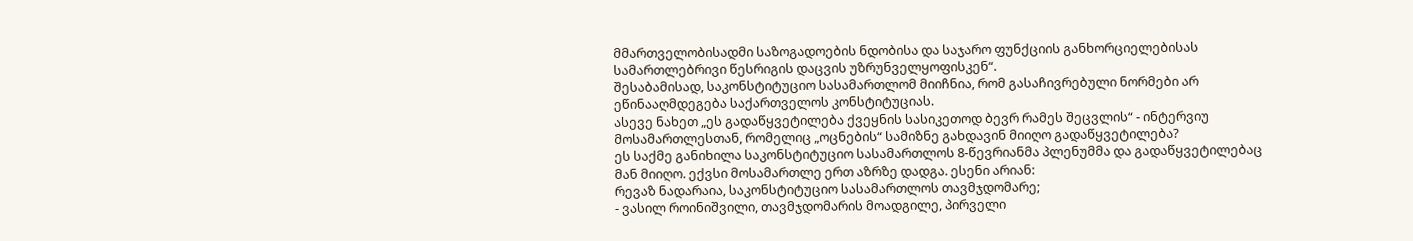მმართველობისადმი საზოგადოების ნდობისა და საჯარო ფუნქციის განხორციელებისას სამართლებრივი წესრიგის დაცვის უზრუნველყოფისკენ“.
შესაბამისად, საკონსტიტუციო სასამართლომ მიიჩნია, რომ გასაჩივრებული ნორმები არ ეწინააღმდეგება საქართველოს კონსტიტუციას.
ასევე ნახეთ „ეს გადაწყვეტილება ქვეყნის სასიკეთოდ ბევრ რამეს შეცვლის“ - ინტერვიუ მოსამართლესთან, რომელიც „ოცნების“ სამიზნე გახდავინ მიიღო გადაწყვეტილება?
ეს საქმე განიხილა საკონსტიტუციო სასამართლოს 8-წევრიანმა პლენუმმა და გადაწყვეტილებაც მან მიიღო. ექვსი მოსამართლე ერთ აზრზე დადგა. ესენი არიან:
რევაზ ნადარაია, საკონსტიტუციო სასამართლოს თავმჯდომარე;
- ვასილ როინიშვილი, თავმჯდომარის მოადგილე, პირველი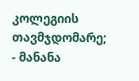კოლეგიის თავმჯდომარე;
- მანანა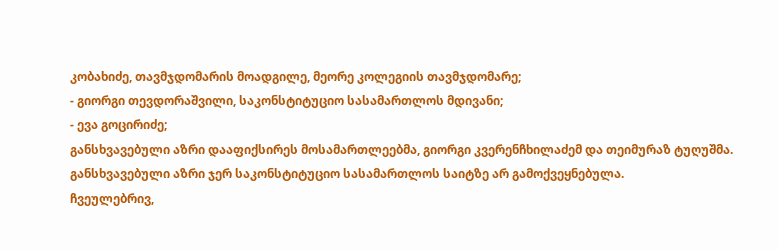კობახიძე, თავმჯდომარის მოადგილე, მეორე კოლეგიის თავმჯდომარე;
- გიორგი თევდორაშვილი, საკონსტიტუციო სასამართლოს მდივანი;
- ევა გოცირიძე;
განსხვავებული აზრი დააფიქსირეს მოსამართლეებმა, გიორგი კვერენჩხილაძემ და თეიმურაზ ტუღუშმა.
განსხვავებული აზრი ჯერ საკონსტიტუციო სასამართლოს საიტზე არ გამოქვეყნებულა.
ჩვეულებრივ,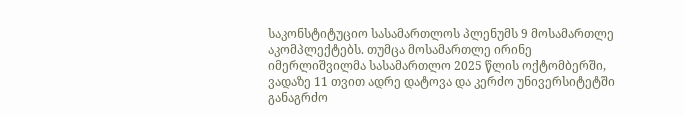საკონსტიტუციო სასამართლოს პლენუმს 9 მოსამართლე აკომპლექტებს. თუმცა მოსამართლე ირინე იმერლიშვილმა სასამართლო 2025 წლის ოქტომბერში, ვადაზე 11 თვით ადრე დატოვა და კერძო უნივერსიტეტში განაგრძო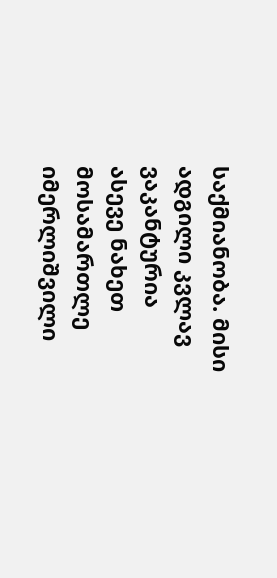საქმიანობა. მისი ადგილი კვლავ ვაკანტურია
ასევე ნახეთ მოსამართლე იმერლიშვილი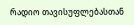რადიო თავისუფლებასთან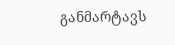განმარტავს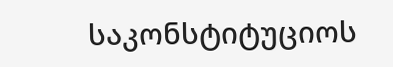საკონსტიტუციოს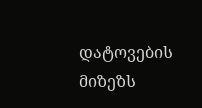დატოვების მიზეზს